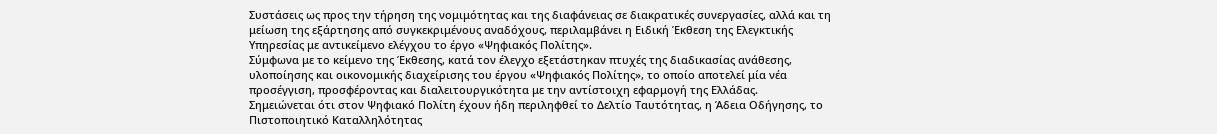Συστάσεις ως προς την τήρηση της νομιμότητας και της διαφάνειας σε διακρατικές συνεργασίες, αλλά και τη μείωση της εξάρτησης από συγκεκριμένους αναδόχους, περιλαμβάνει η Ειδική Έκθεση της Ελεγκτικής Υπηρεσίας με αντικείμενο ελέγχου το έργο «Ψηφιακός Πολίτης».
Σύμφωνα με το κείμενο της Έκθεσης, κατά τον έλεγχο εξετάστηκαν πτυχές της διαδικασίας ανάθεσης, υλοποίησης και οικονομικής διαχείρισης του έργου «Ψηφιακός Πολίτης», το οποίο αποτελεί μία νέα προσέγγιση, προσφέροντας και διαλειτουργικότητα με την αντίστοιχη εφαρμογή της Ελλάδας.
Σημειώνεται ότι στον Ψηφιακό Πολίτη έχουν ήδη περιληφθεί το Δελτίο Ταυτότητας, η Άδεια Οδήγησης, το Πιστοποιητικό Καταλληλότητας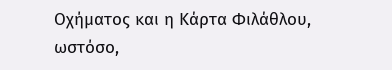Οχήματος και η Κάρτα Φιλάθλου, ωστόσο,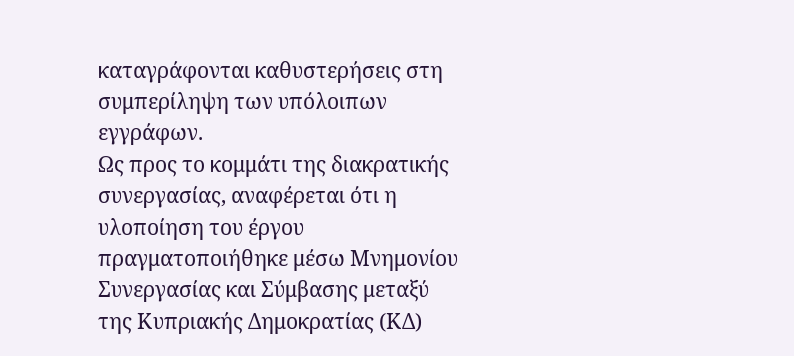καταγράφονται καθυστερήσεις στη συμπερίληψη των υπόλοιπων εγγράφων.
Ως προς το κομμάτι της διακρατικής συνεργασίας, αναφέρεται ότι η υλοποίηση του έργου πραγματοποιήθηκε μέσω Μνημονίου Συνεργασίας και Σύμβασης μεταξύ της Κυπριακής Δημοκρατίας (ΚΔ)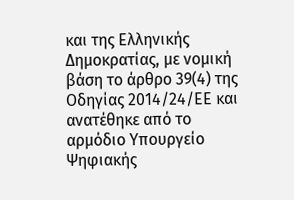και της Ελληνικής Δημοκρατίας, με νομική βάση το άρθρο 39(4) της Οδηγίας 2014/24/ΕΕ και ανατέθηκε από το αρμόδιο Υπουργείο Ψηφιακής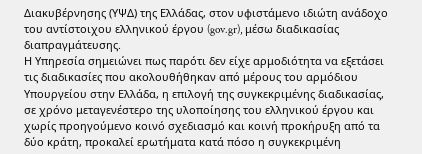Διακυβέρνησης (ΥΨΔ) της Ελλάδας, στον υφιστάμενο ιδιώτη ανάδοχο του αντίστοιχου ελληνικού έργου (gov.gr), μέσω διαδικασίας διαπραγμάτευσης.
Η Υπηρεσία σημειώνει πως παρότι δεν είχε αρμοδιότητα να εξετάσει τις διαδικασίες που ακολουθήθηκαν από μέρους του αρμόδιου Υπουργείου στην Ελλάδα, η επιλογή της συγκεκριμένης διαδικασίας, σε χρόνο μεταγενέστερο της υλοποίησης του ελληνικού έργου και χωρίς προηγούμενο κοινό σχεδιασμό και κοινή προκήρυξη από τα δύο κράτη, προκαλεί ερωτήματα κατά πόσο η συγκεκριμένη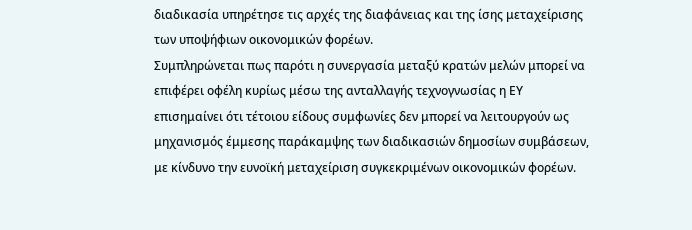διαδικασία υπηρέτησε τις αρχές της διαφάνειας και της ίσης μεταχείρισης των υποψήφιων οικονομικών φορέων.
Συμπληρώνεται πως παρότι η συνεργασία μεταξύ κρατών μελών μπορεί να επιφέρει οφέλη κυρίως μέσω της ανταλλαγής τεχνογνωσίας η ΕΥ επισημαίνει ότι τέτοιου είδους συμφωνίες δεν μπορεί να λειτουργούν ως μηχανισμός έμμεσης παράκαμψης των διαδικασιών δημοσίων συμβάσεων, με κίνδυνο την ευνοϊκή μεταχείριση συγκεκριμένων οικονομικών φορέων.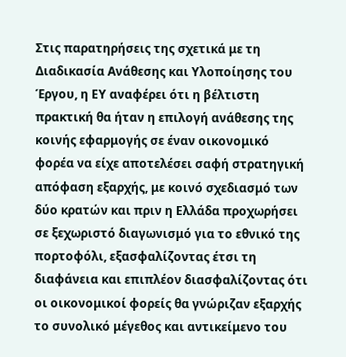Στις παρατηρήσεις της σχετικά με τη Διαδικασία Ανάθεσης και Υλοποίησης του Έργου, η ΕΥ αναφέρει ότι η βέλτιστη πρακτική θα ήταν η επιλογή ανάθεσης της κοινής εφαρμογής σε έναν οικονομικό φορέα να είχε αποτελέσει σαφή στρατηγική απόφαση εξαρχής, με κοινό σχεδιασμό των δύο κρατών και πριν η Ελλάδα προχωρήσει σε ξεχωριστό διαγωνισμό για το εθνικό της πορτοφόλι, εξασφαλίζοντας έτσι τη διαφάνεια και επιπλέον διασφαλίζοντας ότι οι οικονομικοί φορείς θα γνώριζαν εξαρχής το συνολικό μέγεθος και αντικείμενο του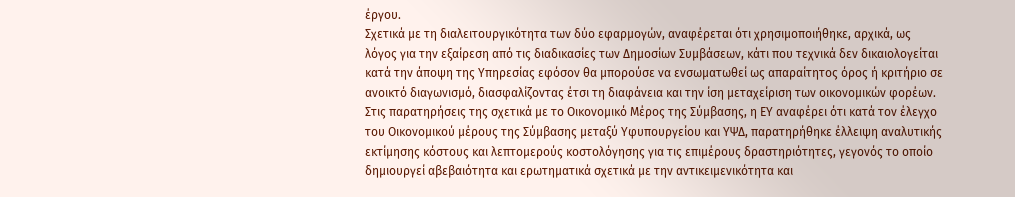έργου.
Σχετικά με τη διαλειτουργικότητα των δύο εφαρμογών, αναφέρεται ότι χρησιμοποιήθηκε, αρχικά, ως λόγος για την εξαίρεση από τις διαδικασίες των Δημοσίων Συμβάσεων, κάτι που τεχνικά δεν δικαιολογείται κατά την άποψη της Υπηρεσίας εφόσον θα μπορούσε να ενσωματωθεί ως απαραίτητος όρος ή κριτήριο σε ανοικτό διαγωνισμό, διασφαλίζοντας έτσι τη διαφάνεια και την ίση μεταχείριση των οικονομικών φορέων.
Στις παρατηρήσεις της σχετικά με το Οικονομικό Μέρος της Σύμβασης, η ΕΥ αναφέρει ότι κατά τον έλεγχο του Οικονομικού μέρους της Σύμβασης μεταξύ Υφυπουργείου και ΥΨΔ, παρατηρήθηκε έλλειψη αναλυτικής εκτίμησης κόστους και λεπτομερούς κοστολόγησης για τις επιμέρους δραστηριότητες, γεγονός το οποίο δημιουργεί αβεβαιότητα και ερωτηματικά σχετικά με την αντικειμενικότητα και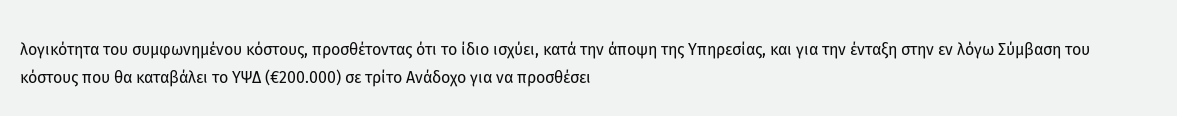λογικότητα του συμφωνημένου κόστους, προσθέτοντας ότι το ίδιο ισχύει, κατά την άποψη της Υπηρεσίας, και για την ένταξη στην εν λόγω Σύμβαση του κόστους που θα καταβάλει το ΥΨΔ (€200.000) σε τρίτο Ανάδοχο για να προσθέσει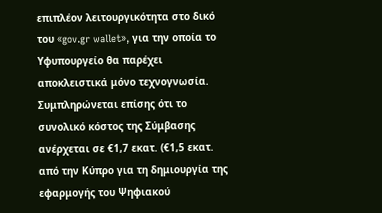επιπλέον λειτουργικότητα στο δικό του «gov.gr wallet», για την οποία το Υφυπουργείο θα παρέχει αποκλειστικά μόνο τεχνογνωσία.
Συμπληρώνεται επίσης ότι το συνολικό κόστος της Σύμβασης ανέρχεται σε €1,7 εκατ. (€1,5 εκατ. από την Κύπρο για τη δημιουργία της εφαρμογής του Ψηφιακού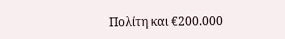Πολίτη και €200.000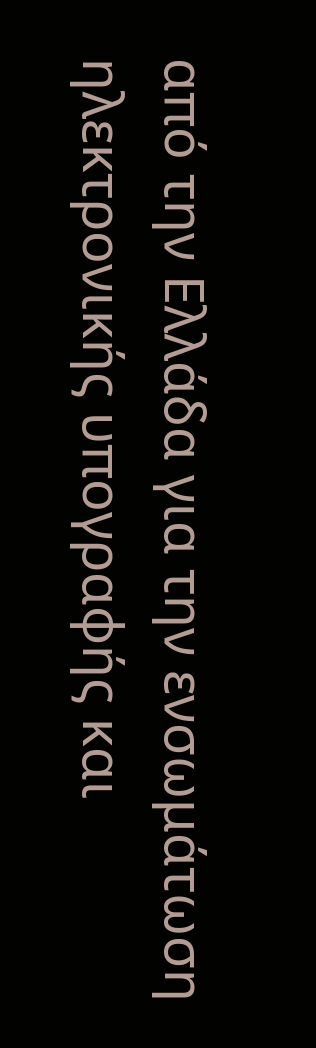από την Ελλάδα για την ενσωμάτωση ηλεκτρονικής υπογραφής και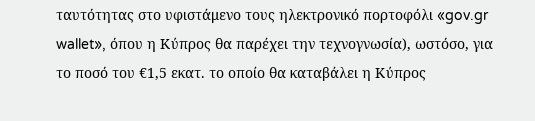ταυτότητας στο υφιστάμενο τους ηλεκτρονικό πορτοφόλι «gov.gr wallet», όπου η Κύπρος θα παρέχει την τεχνογνωσία), ωστόσο, για το ποσό του €1,5 εκατ. το οποίο θα καταβάλει η Κύπρος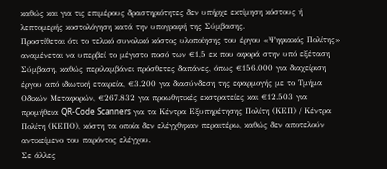καθώς και για τις επιμέρους δραστηριότητες δεν υπήρχε εκτίμηση κόστους ή λεπτομερής κοστολόγηση κατά την υπογραφή της Σύμβασης.
Προστίθεται ότι το τελικό συνολικό κόστος υλοποίησης του έργου «Ψηφιακός Πολίτης» αναμένεται να υπερβεί το μέγιστο ποσό των €1,5 εκ που αφορά στην υπό εξέταση Σύμβαση, καθώς περιλαμβάνει πρόσθετες δαπάνες, όπως €156.000 για διαχείριση έργου από ιδιωτική εταιρεία, €3.200 για διασύνδεση της εφαρμογής με το Τμήμα Οδικών Μεταφορών, €267.832 για προωθητικές εκστρατείες και €12.503 για προμήθεια QR-Code Scanners για τα Κέντρα Εξυπηρέτησης Πολίτη (ΚΕΠ) / Κέντρα Πολίτη (ΚΕΠΟ), κόστη τα οποία δεν ελέγχθηκαν περαιτέρω, καθώς δεν αποτελούν αντικείμενο του παρόντος ελέγχου.
Σε άλλες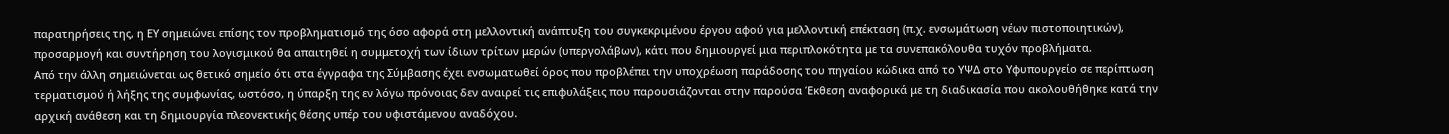παρατηρήσεις της, η ΕΥ σημειώνει επίσης τον προβληματισμό της όσο αφορά στη μελλοντική ανάπτυξη του συγκεκριμένου έργου αφού για μελλοντική επέκταση (π.χ. ενσωμάτωση νέων πιστοποιητικών), προσαρμογή και συντήρηση του λογισμικού θα απαιτηθεί η συμμετοχή των ίδιων τρίτων μερών (υπεργολάβων), κάτι που δημιουργεί μια περιπλοκότητα με τα συνεπακόλουθα τυχόν προβλήματα.
Από την άλλη σημειώνεται ως θετικό σημείο ότι στα έγγραφα της Σύμβασης έχει ενσωματωθεί όρος που προβλέπει την υποχρέωση παράδοσης του πηγαίου κώδικα από το ΥΨΔ στο Υφυπουργείο σε περίπτωση τερματισμού ή λήξης της συμφωνίας, ωστόσο, η ύπαρξη της εν λόγω πρόνοιας δεν αναιρεί τις επιφυλάξεις που παρουσιάζονται στην παρούσα Έκθεση αναφορικά με τη διαδικασία που ακολουθήθηκε κατά την αρχική ανάθεση και τη δημιουργία πλεονεκτικής θέσης υπέρ του υφιστάμενου αναδόχου.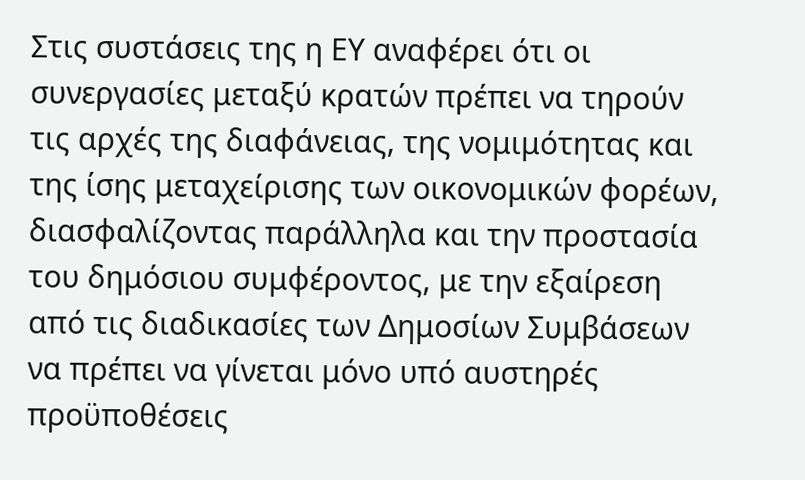Στις συστάσεις της η ΕΥ αναφέρει ότι οι συνεργασίες μεταξύ κρατών πρέπει να τηρούν τις αρχές της διαφάνειας, της νομιμότητας και της ίσης μεταχείρισης των οικονομικών φορέων, διασφαλίζοντας παράλληλα και την προστασία του δημόσιου συμφέροντος, με την εξαίρεση από τις διαδικασίες των Δημοσίων Συμβάσεων να πρέπει να γίνεται μόνο υπό αυστηρές προϋποθέσεις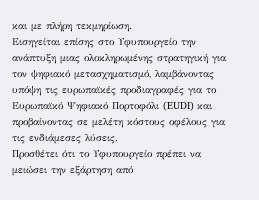και με πλήρη τεκμηρίωση.
Εισηγείται επίσης στο Υφυπουργείο την ανάπτυξη μιας ολοκληρωμένης στρατηγική για τον ψηφιακό μετασχηματισμό, λαμβάνοντας υπόψη τις ευρωπαϊκές προδιαγραφές για το Ευρωπαϊκό Ψηφιακό Πορτοφόλι (EUDI) και προβαίνοντας σε μελέτη κόστους οφέλους για τις ενδιάμεσες λύσεις.
Προσθέτει ότι το Υφυπουργείο πρέπει να μειώσει την εξάρτηση από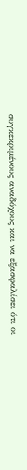συγκεκριμένους αναδόχους και να εξασφαλίσει ότι οι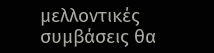μελλοντικές συμβάσεις θα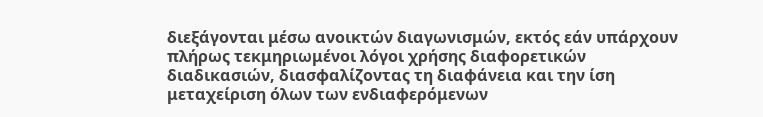διεξάγονται μέσω ανοικτών διαγωνισμών, εκτός εάν υπάρχουν πλήρως τεκμηριωμένοι λόγοι χρήσης διαφορετικών διαδικασιών, διασφαλίζοντας τη διαφάνεια και την ίση μεταχείριση όλων των ενδιαφερόμενων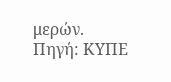μερών.
Πηγή: ΚΥΠΕ